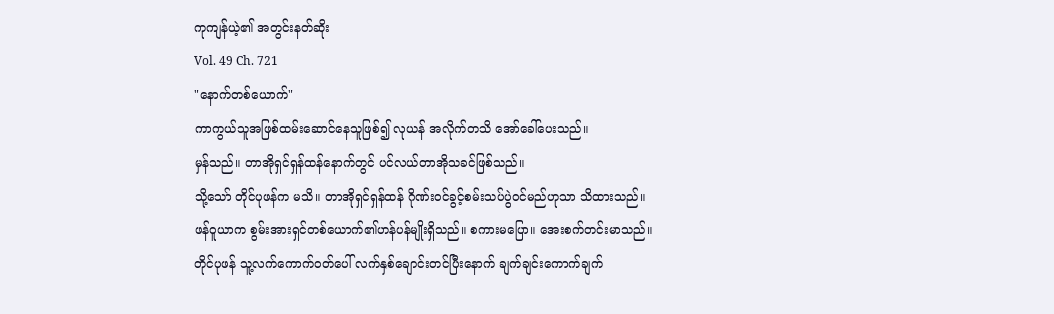ကုကျန်ယဲ့၏ အတွင်းနတ်ဆိုး
Vol. 49 Ch. 721
"နောက်တစ်ယောက်"
ကာကွယ်သူအဖြစ်ထမ်းဆောင်နေသူဖြစ်၍ လုယန် အလိုက်တသိ အော်ခေါ်ပေးသည်။
မှန်သည်။ တာအိုရှင်ရှန်ထန်နောက်တွင် ပင်လယ်တာအိုသခင်ဖြစ်သည်။
သို့သော် တိုင်ပုဖန်က မသိ။ တာအိုရှင်ရှန်ထန် ဂိုဏ်းဝင်ခွင့်စမ်းသပ်ပွဲဝင်မည်ဟုသာ သိထားသည်။
ဖန်ဝူယာက စွမ်းအားရှင်တစ်ယောက်၏ဟန်ပန်မျိုးရှိသည်။ စကားမပြော။ အေးစက်တင်းမာသည်။
တိုင်ပုဖန် သူ့လက်ကောက်ဝတ်ပေါ် လက်နှစ်ချောင်းတင်ပြီးနောက် ချက်ချင်းကောက်ချက်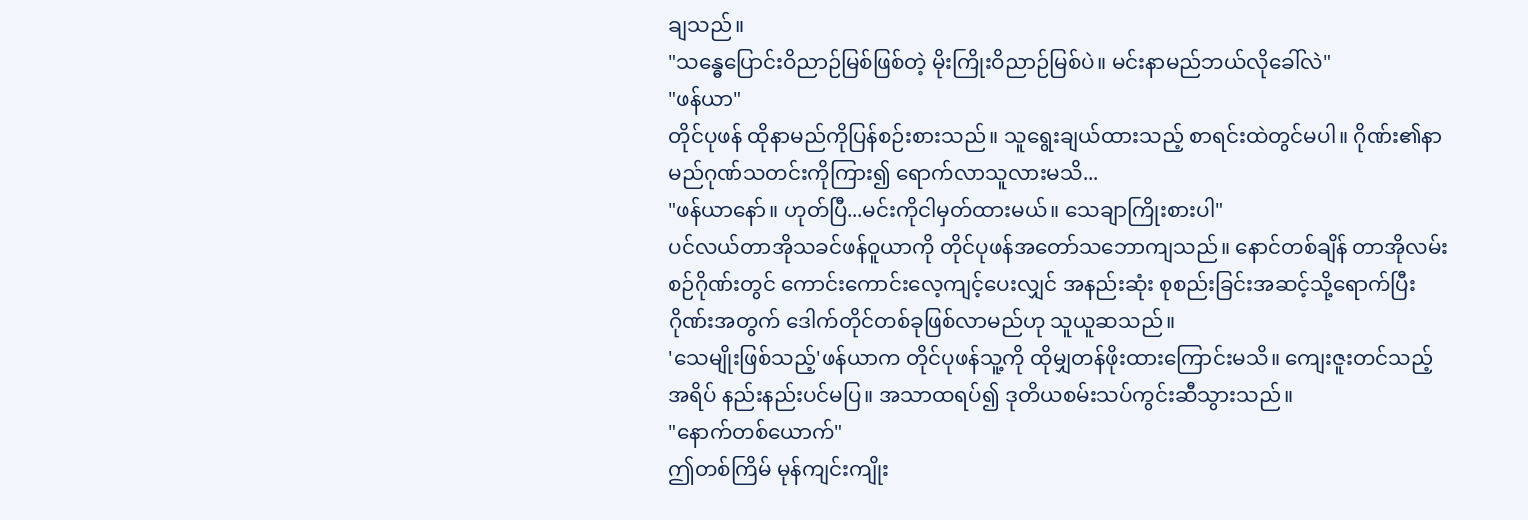ချသည်။
"သန္ဓေပြောင်းဝိညာဉ်မြစ်ဖြစ်တဲ့ မိုးကြိုးဝိညာဉ်မြစ်ပဲ။ မင်းနာမည်ဘယ်လိုခေါ်လဲ"
"ဖန်ယာ"
တိုင်ပုဖန် ထိုနာမည်ကိုပြန်စဉ်းစားသည်။ သူရွေးချယ်ထားသည့် စာရင်းထဲတွင်မပါ။ ဂိုဏ်း၏နာမည်ဂုဏ်သတင်းကိုကြား၍ ရောက်လာသူလားမသိ...
"ဖန်ယာနော်။ ဟုတ်ပြီ...မင်းကိုငါမှတ်ထားမယ်။ သေချာကြိုးစားပါ"
ပင်လယ်တာအိုသခင်ဖန်ဝူယာကို တိုင်ပုဖန်အတော်သဘောကျသည်။ နောင်တစ်ချိန် တာအိုလမ်းစဉ်ဂိုဏ်းတွင် ကောင်းကောင်းလေ့ကျင့်ပေးလျှင် အနည်းဆုံး စုစည်းခြင်းအဆင့်သို့ရောက်ပြီး ဂိုဏ်းအတွက် ဒေါက်တိုင်တစ်ခုဖြစ်လာမည်ဟု သူယူဆသည်။
'သေမျိုးဖြစ်သည့်'ဖန်ယာက တိုင်ပုဖန်သူ့ကို ထိုမျှတန်ဖိုးထားကြောင်းမသိ။ ကျေးဇူးတင်သည့်အရိပ် နည်းနည်းပင်မပြ။ အသာထရပ်၍ ဒုတိယစမ်းသပ်ကွင်းဆီသွားသည်။
"နောက်တစ်ယောက်"
ဤတစ်ကြိမ် မုန်ကျင်းကျိုး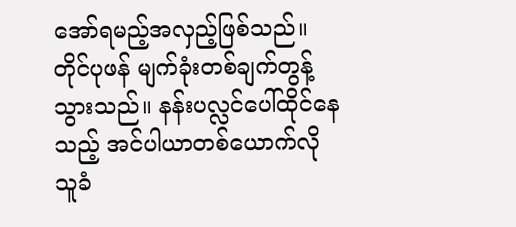အော်ရမည့်အလှည့်ဖြစ်သည်။
တိုင်ပုဖန် မျက်ခုံးတစ်ချက်တွန့်သွားသည်။ နန်းပလ္လင်ပေါ်ထိုင်နေသည့် အင်ပါယာတစ်ယောက်လို သူခံ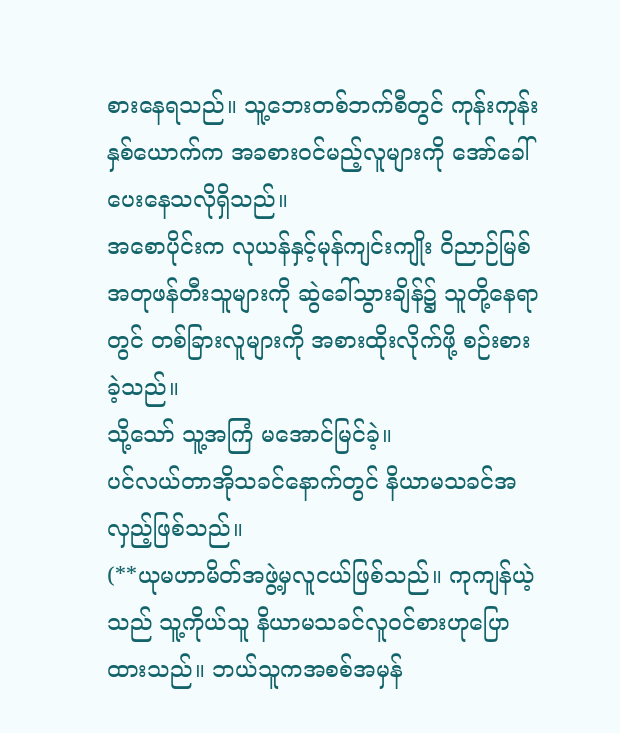စားနေရသည်။ သူ့ဘေးတစ်ဘက်စီတွင် ကုန်းကုန်းနှစ်ယောက်က အခစားဝင်မည့်လူများကို အော်ခေါ်ပေးနေသလိုရှိသည်။
အစောပိုင်းက လုယန်နှင့်မုန်ကျင်းကျိုး ဝိညာဉ်မြစ်အတုဖန်တီးသူများကို ဆွဲခေါ်သွားချိန်၌ သူတို့နေရာတွင် တစ်ခြားလူများကို အစားထိုးလိုက်ဖို့ စဉ်းစားခဲ့သည်။
သို့သော် သူ့အကြံ မအောင်မြင်ခဲ့။
ပင်လယ်တာအိုသခင်နောက်တွင် နိယာမသခင်အလှည့်ဖြစ်သည်။
(**ယုမဟာမိတ်အဖွဲ့မှလူငယ်ဖြစ်သည်။ ကုကျန်ယဲ့သည် သူ့ကိုယ်သူ နိယာမသခင်လူဝင်စားဟုပြောထားသည်။ ဘယ်သူကအစစ်အမှန်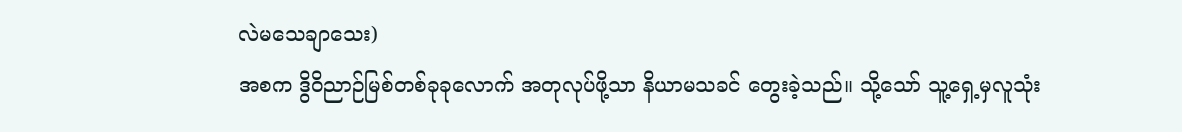လဲမသေချာသေး)
အစက ဒွိဝိညာဉ်မြစ်တစ်ခုခုလောက် အတုလုပ်ဖို့သာ နိယာမသခင် တွေးခဲ့သည်။ သို့သော် သူ့ရှေ့မှလူသုံး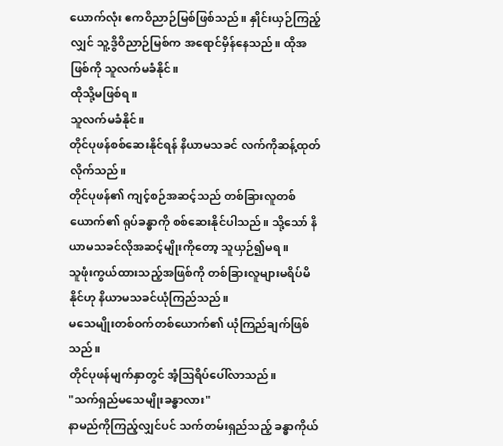ယောက်လုံး ဧကဝိညာဉ်မြစ်ဖြစ်သည်။ နှိုင်းယှဉ်ကြည့်လျှင် သူ့ဒွိဝိညာဉ်မြစ်က အရောင်မှိန်နေသည်။ ထိုအဖြစ်ကို သူလက်မခံနိုင်။
ထိုသို့မဖြစ်ရ။
သူလက်မခံနိုင်။
တိုင်ပုဖန်စစ်ဆေးနိုင်ရန် နိယာမသခင် လက်ကိုဆန့်ထုတ်လိုက်သည်။
တိုင်ပုဖန်၏ ကျင့်စဉ်အဆင့်သည် တစ်ခြားလူတစ်ယောက်၏ ရုပ်ခန္ဓာကို စစ်ဆေးနိုင်ပါသည်။ သို့သော် နိယာမသခင်လိုအဆင့်မျိုးကိုတော့ သူယှဉ်၍မရ။
သူဖုံးကွယ်ထားသည့်အဖြစ်ကို တစ်ခြားလူများမရိပ်မိနိုင်ဟု နိယာမသခင်ယုံကြည်သည်။
မသေမျိုးတစ်ဝက်တစ်ယောက်၏ ယုံကြည်ချက်ဖြစ်သည်။
တိုင်ပုဖန်မျက်နှာတွင် အံ့ဩရိပ်ပေါ်လာသည်။
"သက်ရှည်မသေမျိုးခန္ဓာလား"
နာမည်ကိုကြည့်လျှင်ပင် သက်တမ်းရှည်သည့် ခန္ဓာကိုယ်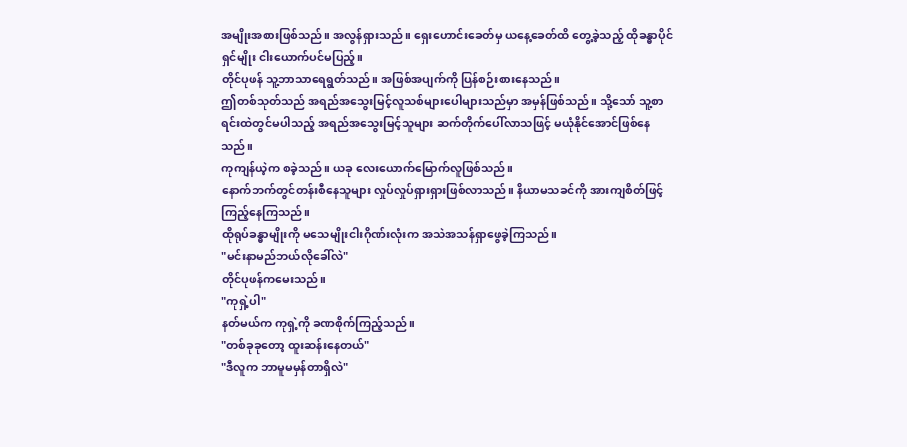အမျိုးအစားဖြစ်သည်။ အလွန်ရှားသည်။ ရှေးဟောင်းခေတ်မှ ယနေ့ခေတ်ထိ တွေ့ခဲ့သည့် ထိုခန္ဓာပိုင်ရှင်မျိုး ငါးယောက်ပင်မပြည့်။
တိုင်ပုဖန် သူ့ဘာသာရေရွတ်သည်။ အဖြစ်အပျက်ကို ပြန်စဉ်းစားနေသည်။
ဤတစ်သုတ်သည် အရည်အသွေးမြင့်လူသစ်များပေါများသည်မှာ အမှန်ဖြစ်သည်။ သို့သော် သူ့စာရင်းထဲတွင်မပါသည့် အရည်အသွေးမြင့်သူများ ဆက်တိုက်ပေါ်လာသဖြင့် မယုံနိုင်အောင်ဖြစ်နေသည်။
ကုကျန်ယဲ့က စခဲ့သည်။ ယခု လေးယောက်မြောက်လူဖြစ်သည်။
နောက်ဘက်တွင်တန်းစီနေသူများ လှုပ်လှုပ်ရှားရှားဖြစ်လာသည်။ နိယာမသခင်ကို အားကျစိတ်ဖြင့်ကြည့်နေကြသည်။
ထိုရုပ်ခန္ဓာမျိုးကို မသေမျိုးငါးဂိုဏ်းလုံးက အသဲအသန်ရှာဖွေခဲ့ကြသည်။
"မင်းနာမည်ဘယ်လိုခေါ်လဲ"
တိုင်ပုဖန်ကမေးသည်။
"ကုရှဲ့ပါ"
နတ်မယ်က ကုရှဲ့ကို ခဏစိုက်ကြည့်သည်။
"တစ်ခုခုတော့ ထူးဆန်းနေတယ်"
"ဒီလူက ဘာမူမမှန်တာရှိလဲ"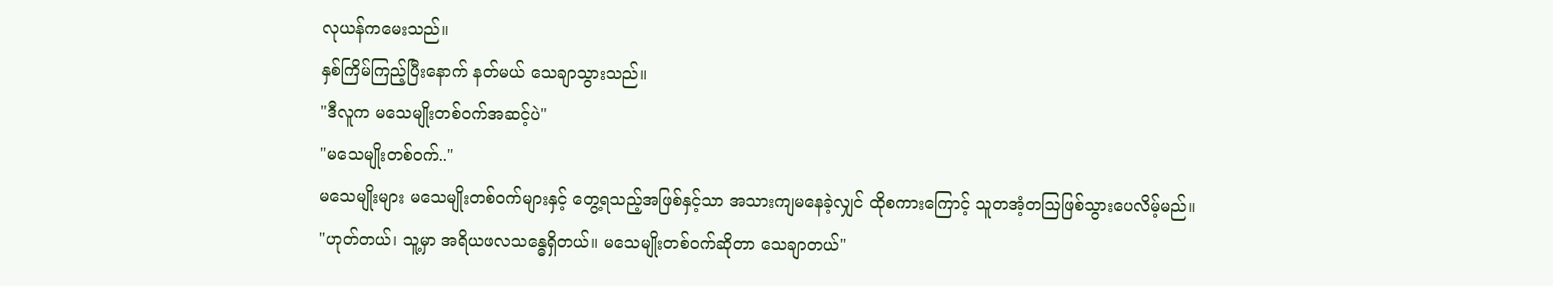လုယန်ကမေးသည်။
နှစ်ကြိမ်ကြည့်ပြီးနောက် နတ်မယ် သေချာသွားသည်။
"ဒီလူက မသေမျိုးတစ်ဝက်အဆင့်ပဲ"
"မသေမျိုးတစ်ဝက်.."
မသေမျိုးများ မသေမျိုးတစ်ဝက်များနှင့် တွေ့ရသည့်အဖြစ်နှင့်သာ အသားကျမနေခဲ့လျှင် ထိုစကားကြောင့် သူတအံ့တဩဖြစ်သွားပေလိမ့်မည်။
"ဟုတ်တယ်၊ သူ့မှာ အရိယဖလသန္ဓေရှိတယ်။ မသေမျိုးတစ်ဝက်ဆိုတာ သေချာတယ်"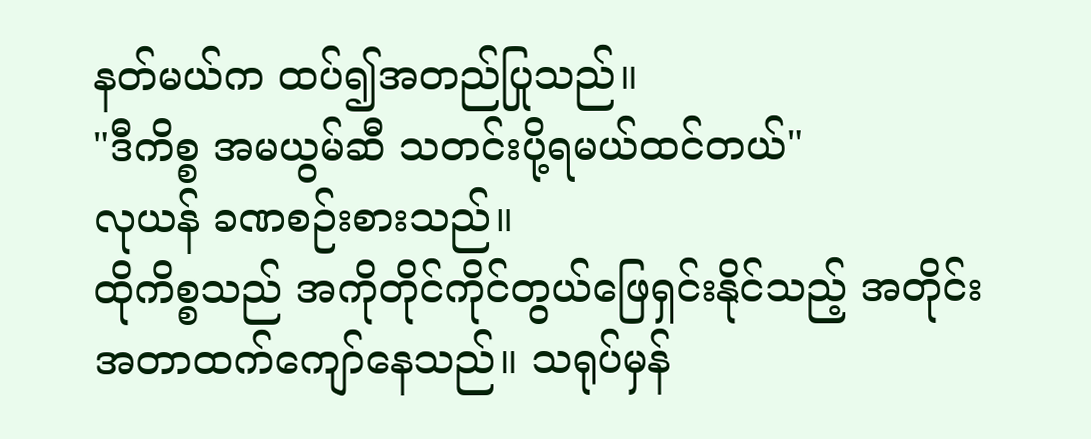နတ်မယ်က ထပ်၍အတည်ပြုသည်။
"ဒီကိစ္စ အမယွမ်ဆီ သတင်းပို့ရမယ်ထင်တယ်"
လုယန် ခဏစဉ်းစားသည်။
ထိုကိစ္စသည် အကိုတိုင်ကိုင်တွယ်ဖြေရှင်းနိုင်သည့် အတိုင်းအတာထက်ကျော်နေသည်။ သရုပ်မှန်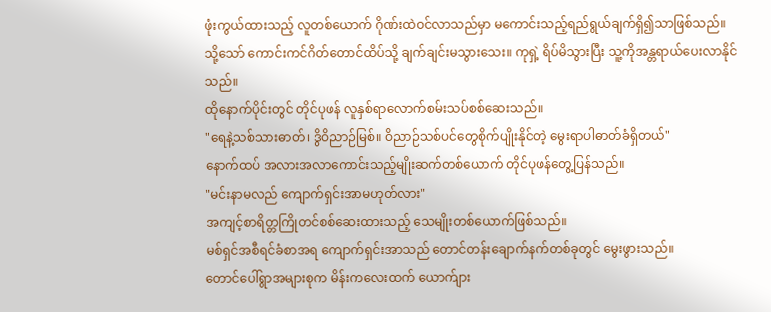ဖုံးကွယ်ထားသည့် လူတစ်ယောက် ဂိုဏ်းထဲဝင်လာသည်မှာ မကောင်းသည့်ရည်ရွယ်ချက်ရှိ၍သာဖြစ်သည်။
သို့သော် ကောင်းကင်ဂိတ်တောင်ထိပ်သို့ ချက်ချင်းမသွားသေး။ ကုရှဲ့ ရိပ်မိသွားပြီး သူ့ကိုအန္တရာယ်ပေးလာနိုင်သည်။
ထိုနောက်ပိုင်းတွင် တိုင်ပုဖန် လူနှစ်ရာလောက်စမ်းသပ်စစ်ဆေးသည်။
"ရေနဲ့သစ်သားဓာတ်၊ ဒွိဝိညာဉ်မြစ်။ ဝိညာဉ်သစ်ပင်တွေစိုက်ပျိုးနိုင်တဲ့ မွေးရာပါဓာတ်ခံရှိတယ်"
နောက်ထပ် အလားအလာကောင်းသည့်မျိုးဆက်တစ်ယောက် တိုင်ပုဖန်တွေ့ပြန်သည်။
"မင်းနာမလည် ကျောက်ရှင်းအာမဟုတ်လား"
အကျင့်စာရိတ္တကြိုတင်စစ်ဆေးထားသည့် သေမျိုးတစ်ယောက်ဖြစ်သည်။
မစ်ရှင်အစီရင်ခံစာအရ ကျောက်ရှင်းအာသည် တောင်တန်းချောက်နက်တစ်ခုတွင် မွေးဖွားသည်။
တောင်ပေါ်ရွာအများစုက မိန်းကလေးထက် ယောက်ျား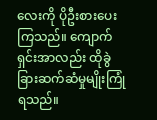လေးကို ပိုဦးစားပေးကြသည်။ ကျောက်ရှင်းအာလည်း ထိုခွဲခြားဆက်ဆံမှုမျိုးကြုံရသည်။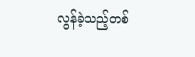လွန်ခဲ့သည့်တစ်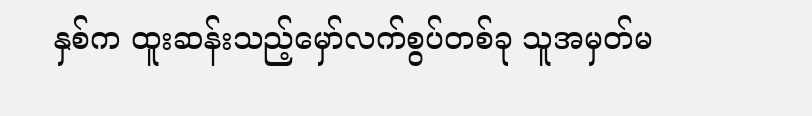နှစ်က ထူးဆန်းသည့်မှော်လက်စွပ်တစ်ခု သူအမှတ်မ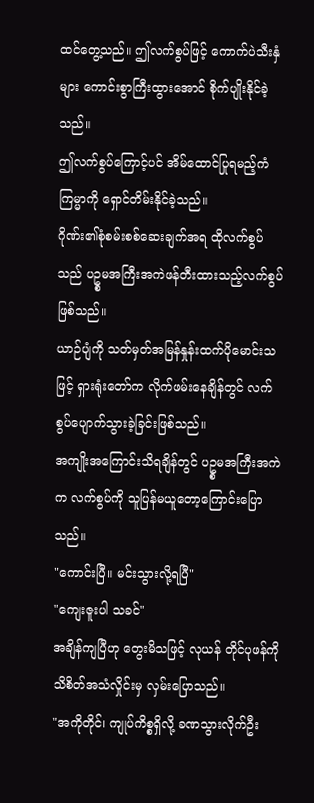ထင်တွေ့သည်။ ဤလက်စွပ်ဖြင့် ကောက်ပဲသီးနှံများ ကောင်းစွာကြီးထွားအောင် စိုက်ပျိုးနိုင်ခဲ့သည်။
ဤလက်စွပ်ကြောင့်ပင် အိမ်ထောင်ပြုရမည့်ကံကြမ္မာကို ရှောင်တိမ်းနိုင်ခဲ့သည်။
ဂိုဏ်း၏စုံစမ်းစစ်ဆေးချက်အရ ထိုလက်စွပ်သည် ပဥ္စမအကြီးအကဲဖန်တီးထားသည့်လက်စွပ်ဖြစ်သည်။
ယာဉ်ပျံကို သတ်မှတ်အမြန်နှုန်းထက်ပိုမောင်းသဖြင့် ရှားရုံးတော်က လိုက်ဖမ်းနေချိန်တွင် လက်စွပ်ပျောက်သွားခဲ့ခြင်းဖြစ်သည်။
အကျိုးအကြောင်းသိရချိန်တွင် ပဥ္စမအကြီးအကဲက လက်စွပ်ကို သူပြန်မယူတော့ကြောင်းပြောသည်။
"ကောင်းပြီ။ မင်းသွားလို့ရပြီ"
"ကျေးဇူးပါ သခင်"
အချိန်ကျပြီဟု တွေးမိသဖြင့် လုယန် တိုင်ပုဖန်ကို သိစိတ်အသံလှိုင်းမှ လှမ်းပြောသည်။
"အကိုတိုင်၊ ကျုပ်ကိစ္စရှိလို့ ခဏသွားလိုက်ဦး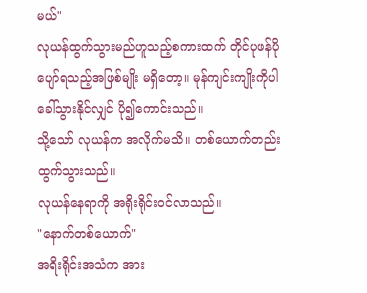မယ်"
လုယန်ထွက်သွားမည်ဟူသည့်စကားထက် တိုင်ပုဖန်ပိုပျော်ရသည့်အဖြစ်မျိုး မရှိတော့။ မုန်ကျင်းကျိုးကိုပါ ခေါ်သွားနိုင်လျှင် ပို၍ကောင်းသည်။
သို့သော် လုယန်က အလိုက်မသိ။ တစ်ယောက်တည်းထွက်သွားသည်။
လုယန်နေရာကို အရိုးရိုင်းဝင်လာသည်။
"နောက်တစ်ယောက်"
အရိးရိုင်းအသံက အား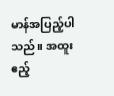မာန်အပြည့်ပါသည်။ အထူးဧည့်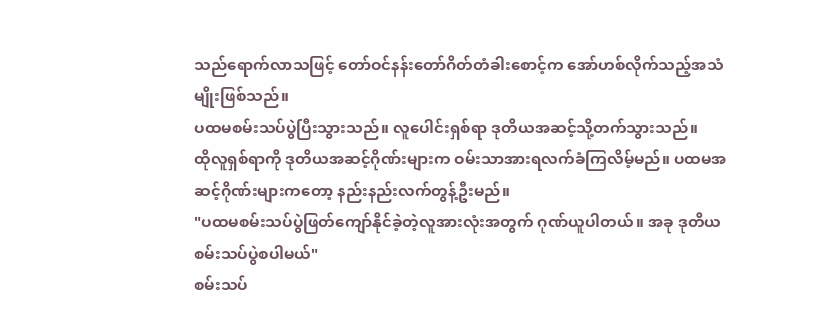သည်ရောက်လာသဖြင့် တော်ဝင်နန်းတော်ဂိတ်တံခါးစောင့်က အော်ဟစ်လိုက်သည့်အသံမျိုးဖြစ်သည်။
ပထမစမ်းသပ်ပွဲပြီးသွားသည်။ လူပေါင်းရှစ်ရာ ဒုတိယအဆင့်သို့တက်သွားသည်။
ထိုလူရှစ်ရာကို ဒုတိယအဆင့်ဂိုဏ်းများက ဝမ်းသာအားရလက်ခံကြလိမ့်မည်။ ပထမအဆင့်ဂိုဏ်းများကတော့ နည်းနည်းလက်တွန့်ဦးမည်။
"ပထမစမ်းသပ်ပွဲဖြတ်ကျော်နိုင်ခဲ့တဲ့လူအားလုံးအတွက် ဂုဏ်ယူပါတယ်။ အခု ဒုတိယစမ်းသပ်ပွဲစပါမယ်"
စမ်းသပ်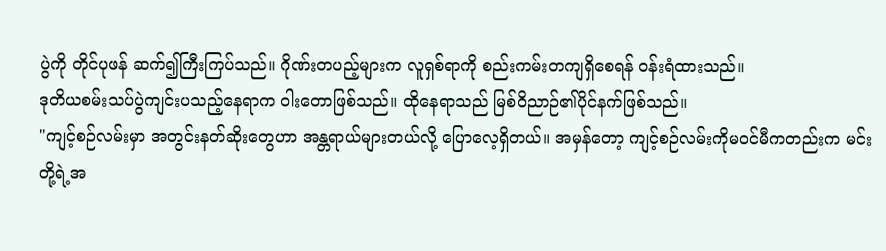ပွဲကို တိုင်ပုဖန် ဆက်၍ကြီးကြပ်သည်။ ဂိုဏ်းတပည့်များက လူရှစ်ရာကို စည်းကမ်းတကျရှိစေရန် ဝန်းရံထားသည်။
ဒုတိယစမ်းသပ်ပွဲကျင်းပသည့်နေရာက ဝါးတောဖြစ်သည်။ ထိုနေရာသည် မြစ်ဝိညာဉ်၏ပိုင်နက်ဖြစ်သည်။
"ကျင့်စဉ်လမ်းမှာ အတွင်းနတ်ဆိုးတွေဟာ အန္တရာယ်များတယ်လို့ ပြောလေ့ရှိတယ်။ အမှန်တော့ ကျင့်စဉ်လမ်းကိုမဝင်မီကတည်းက မင်းတို့ရဲ့အ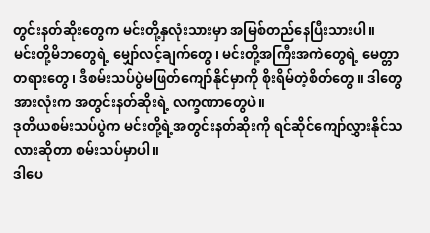တွင်းနတ်ဆိုးတွေက မင်းတို့နှလုံးသားမှာ အမြစ်တည်နေပြီးသားပါ။
မင်းတို့မိဘတွေရဲ့ မျှော်လင့်ချက်တွေ၊ မင်းတို့အကြီးအကဲတွေရဲ့ မေတ္တာတရားတွေ၊ ဒီစမ်းသပ်ပွဲမဖြတ်ကျော်နိုင်မှာကို စိုးရိမ်တဲ့စိတ်တွေ။ ဒါတွေအားလုံးက အတွင်းနတ်ဆိုးရဲ့ လက္ခဏာတွေပဲ။
ဒုတိယစမ်းသပ်ပွဲက မင်းတို့ရဲ့အတွင်းနတ်ဆိုးကို ရင်ဆိုင်ကျော်လွှားနိုင်သလားဆိုတာ စမ်းသပ်မှာပါ။
ဒါပေ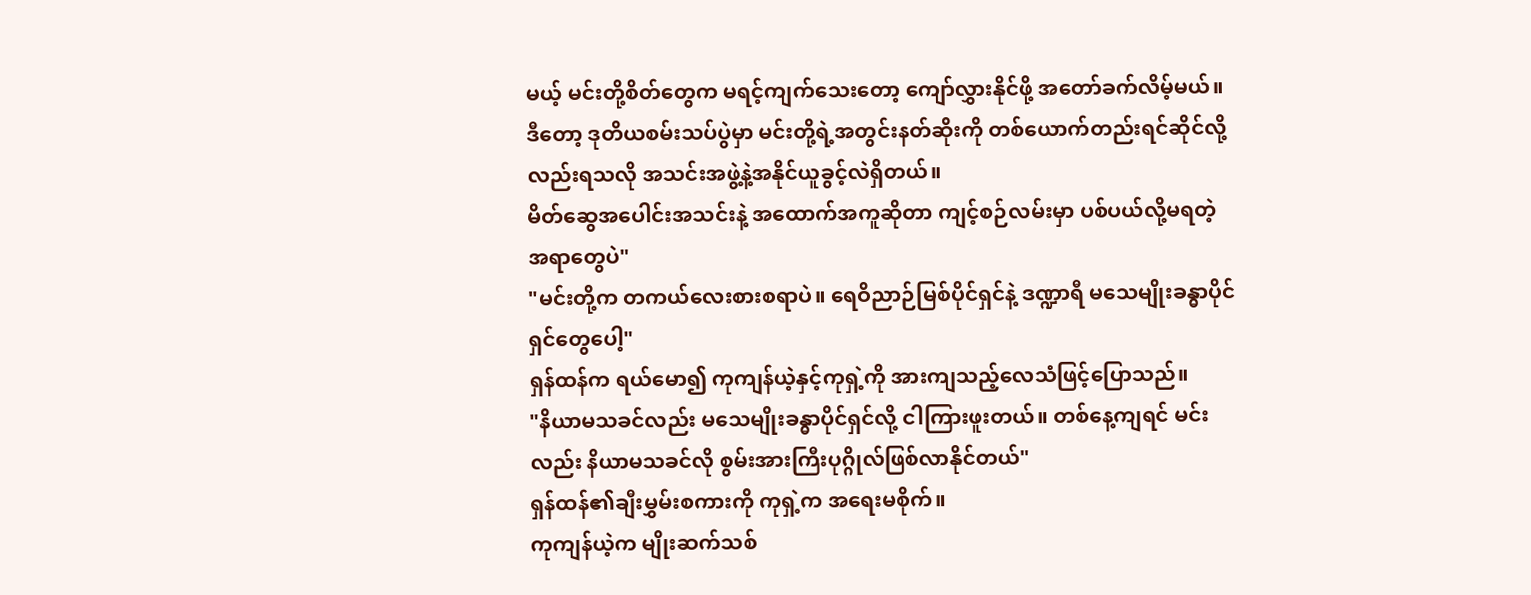မယ့် မင်းတို့စိတ်တွေက မရင့်ကျက်သေးတော့ ကျော်လွှားနိုင်ဖို့ အတော်ခက်လိမ့်မယ်။
ဒီတော့ ဒုတိယစမ်းသပ်ပွဲမှာ မင်းတို့ရဲ့အတွင်းနတ်ဆိုးကို တစ်ယောက်တည်းရင်ဆိုင်လို့လည်းရသလို အသင်းအဖွဲ့နဲ့အနိုင်ယူခွင့်လဲရှိတယ်။
မိတ်ဆွေအပေါင်းအသင်းနဲ့ အထောက်အကူဆိုတာ ကျင့်စဉ်လမ်းမှာ ပစ်ပယ်လို့မရတဲ့ အရာတွေပဲ"
"မင်းတို့က တကယ်လေးစားစရာပဲ။ ရေဝိညာဉ်မြစ်ပိုင်ရှင်နဲ့ ဒဏ္ဍာရီ မသေမျိုးခန္ဓာပိုင်ရှင်တွေပေါ့"
ရှန်ထန်က ရယ်မော၍ ကုကျန်ယဲ့နှင့်ကုရှဲ့ကို အားကျသည့်လေသံဖြင့်ပြောသည်။
"နိယာမသခင်လည်း မသေမျိုးခန္ဓာပိုင်ရှင်လို့ ငါကြားဖူးတယ်။ တစ်နေ့ကျရင် မင်းလည်း နိယာမသခင်လို စွမ်းအားကြီးပုဂ္ဂိုလ်ဖြစ်လာနိုင်တယ်"
ရှန်ထန်၏ချီးမွှမ်းစကားကို ကုရှဲ့က အရေးမစိုက်။
ကုကျန်ယဲ့က မျိုးဆက်သစ်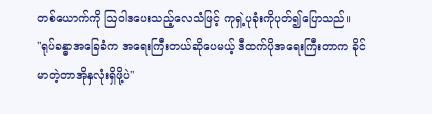တစ်ယောက်ကို ဩဝါဒပေးသည့်လေသံဖြင့် ကုရှဲ့ပုခုံးကိုပုတ်၍ပြောသည်။
"ရုပ်ခန္ဓာအခြေခံက အရေးကြီးတယ်ဆိုပေမယ့် ဒီထက်ပိုအရေးကြီးတာက ခိုင်မာတဲ့တာအိုနှလုံးရှိဖို့ပဲ"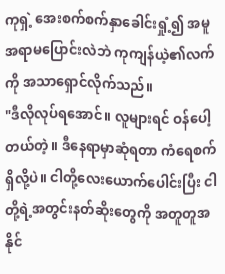ကုရှဲ့ အေးစက်စက်နှာခေါင်းရှုံ့၍ အမူအရာမပြောင်းလဲဘဲ ကုကျန်ယဲ့၏လက်ကို အသာရှောင်လိုက်သည်။
"ဒီလိုလုပ်ရအောင်။ လူများရင် ဝန်ပေါ့တယ်တဲ့။ ဒီနေရာမှာဆုံရတာ ကံရေစက်ရှိလို့ပဲ။ ငါတို့လေးယောက်ပေါင်းပြီး ငါတို့ရဲ့အတွင်းနတ်ဆိုးတွေကို အတူတူအနိုင်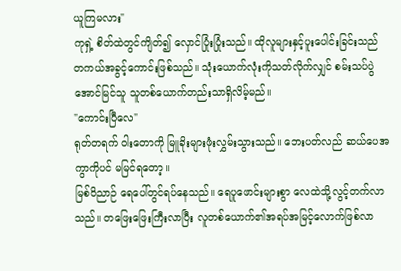ယူကြမလား"
ကုရှဲ့ စိတ်ထဲတွင်ကျိတ်၍ လှောင်ပြုံးပြုံးသည်။ ထိုလူများနှင့်ပူးပေါင်းခြင်းသည် တကယ်အခွင့်ကောင်းဖြစ်သည်။ သုံးယောက်လုံးကိုသတ်လိုက်လျှင် စမ်းသပ်ပွဲအောင်မြင်သူ သူတစ်ယောက်တည်းသာရှိလိမ့်မည်။
"ကောင်းပြီလေ"
ရုတ်တရက် ဝါးတောကို မြူခိုးများဖုံးလွှမ်းသွားသည်။ ဘေးပတ်လည် ဆယ်ပေအကွာကိုပင် မမြင်ရတော့။
မြစ်ဝိညာဉ် ရေပေါ်တွင်ရပ်နေသည်။ ရေပူဖောင်းများစွာ လေထဲသို့လွင့်တက်လာသည်။ တဖြေးဖြေးကြီးလာပြီး လူတစ်ယောက်၏အရပ်အမြင့်လောက်ဖြစ်လာ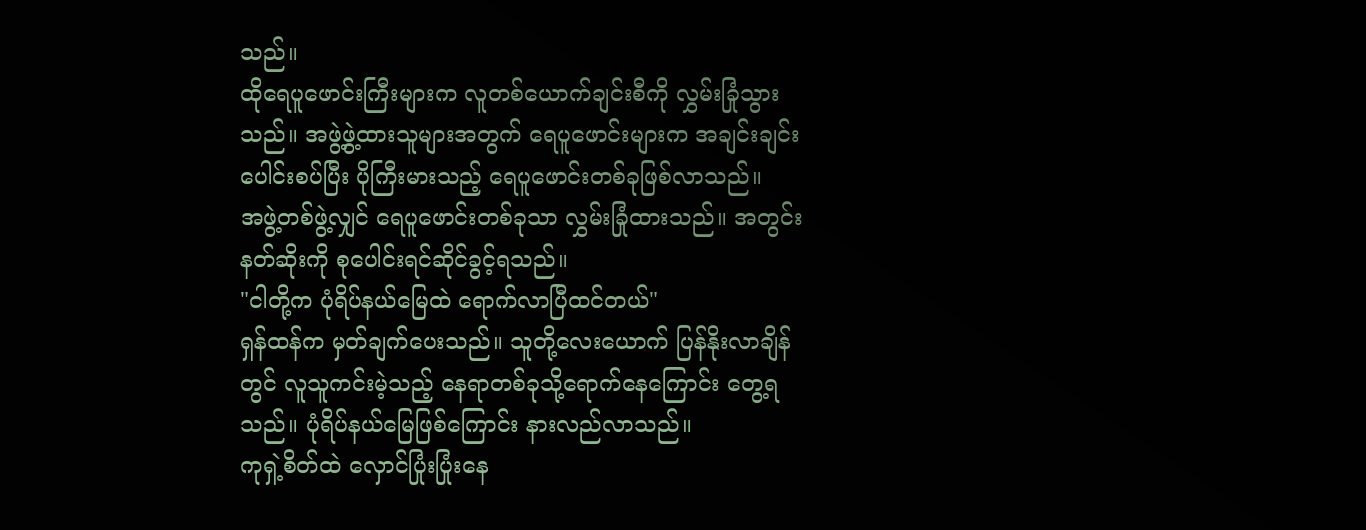သည်။
ထိုရေပူဖောင်းကြီးများက လူတစ်ယောက်ချင်းစီကို လွှမ်းခြုံသွားသည်။ အဖွဲ့ဖွဲ့ထားသူများအတွက် ရေပူဖောင်းများက အချင်းချင်းပေါင်းစပ်ပြီး ပိုကြီးမားသည့် ရေပူဖောင်းတစ်ခုဖြစ်လာသည်။
အဖွဲ့တစ်ဖွဲ့လျှင် ရေပူဖောင်းတစ်ခုသာ လွှမ်းခြုံထားသည်။ အတွင်းနတ်ဆိုးကို စုပေါင်းရင်ဆိုင်ခွင့်ရသည်။
"ငါတို့က ပုံရိပ်နယ်မြေထဲ ရောက်လာပြီထင်တယ်"
ရှန်ထန်က မှတ်ချက်ပေးသည်။ သူတို့လေးယောက် ပြန်နိုးလာချိန်တွင် လူသူကင်းမဲ့သည့် နေရာတစ်ခုသို့ရောက်နေကြောင်း တွေ့ရသည်။ ပုံရိပ်နယ်မြေဖြစ်ကြောင်း နားလည်လာသည်။
ကုရှဲ့စိတ်ထဲ လှောင်ပြုံးပြုံးနေ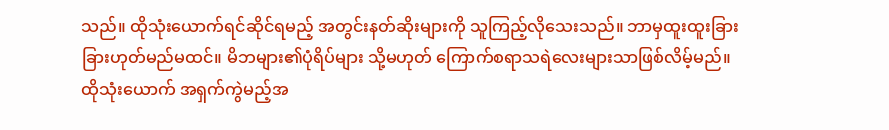သည်။ ထိုသုံးယောက်ရင်ဆိုင်ရမည့် အတွင်းနတ်ဆိုးများကို သူကြည့်လိုသေးသည်။ ဘာမှထူးထူးခြားခြားဟုတ်မည်မထင်။ မိဘများ၏ပုံရိပ်များ သို့မဟုတ် ကြောက်စရာသရဲလေးများသာဖြစ်လိမ့်မည်။
ထိုသုံးယောက် အရှက်ကွဲမည့်အ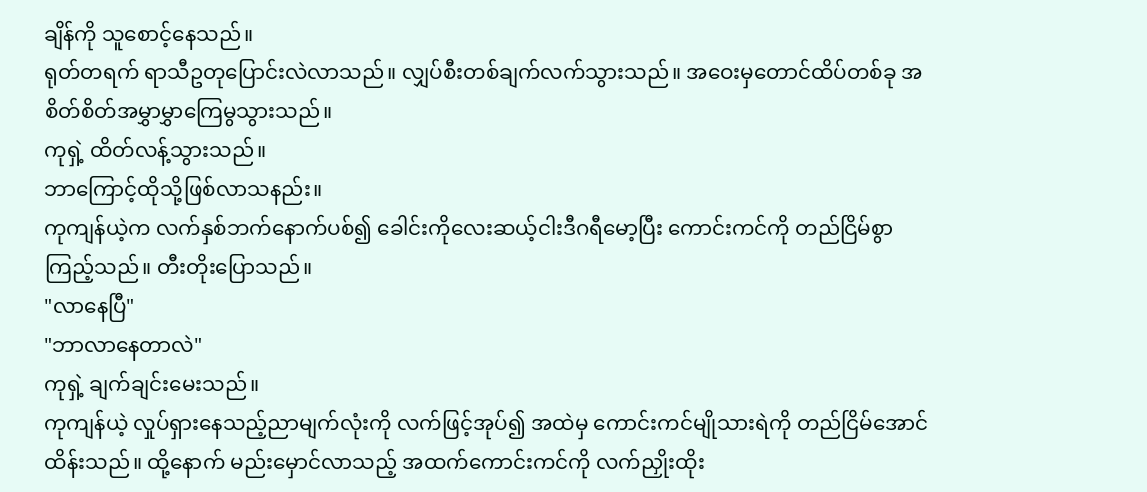ချိန်ကို သူစောင့်နေသည်။
ရုတ်တရက် ရာသီဥတုပြောင်းလဲလာသည်။ လျှပ်စီးတစ်ချက်လက်သွားသည်။ အဝေးမှတောင်ထိပ်တစ်ခု အစိတ်စိတ်အမွှာမွှာကြေမွသွားသည်။
ကုရှဲ့ ထိတ်လန့်သွားသည်။
ဘာကြောင့်ထိုသို့ဖြစ်လာသနည်း။
ကုကျန်ယဲ့က လက်နှစ်ဘက်နောက်ပစ်၍ ခေါင်းကိုလေးဆယ့်ငါးဒီဂရီမော့ပြီး ကောင်းကင်ကို တည်ငြိမ်စွာကြည့်သည်။ တီးတိုးပြောသည်။
"လာနေပြီ"
"ဘာလာနေတာလဲ"
ကုရှဲ့ ချက်ချင်းမေးသည်။
ကုကျန်ယဲ့ လှုပ်ရှားနေသည့်ညာမျက်လုံးကို လက်ဖြင့်အုပ်၍ အထဲမှ ကောင်းကင်မျိုသားရဲကို တည်ငြိမ်အောင်ထိန်းသည်။ ထို့နောက် မည်းမှောင်လာသည့် အထက်ကောင်းကင်ကို လက်ညှိုးထိုး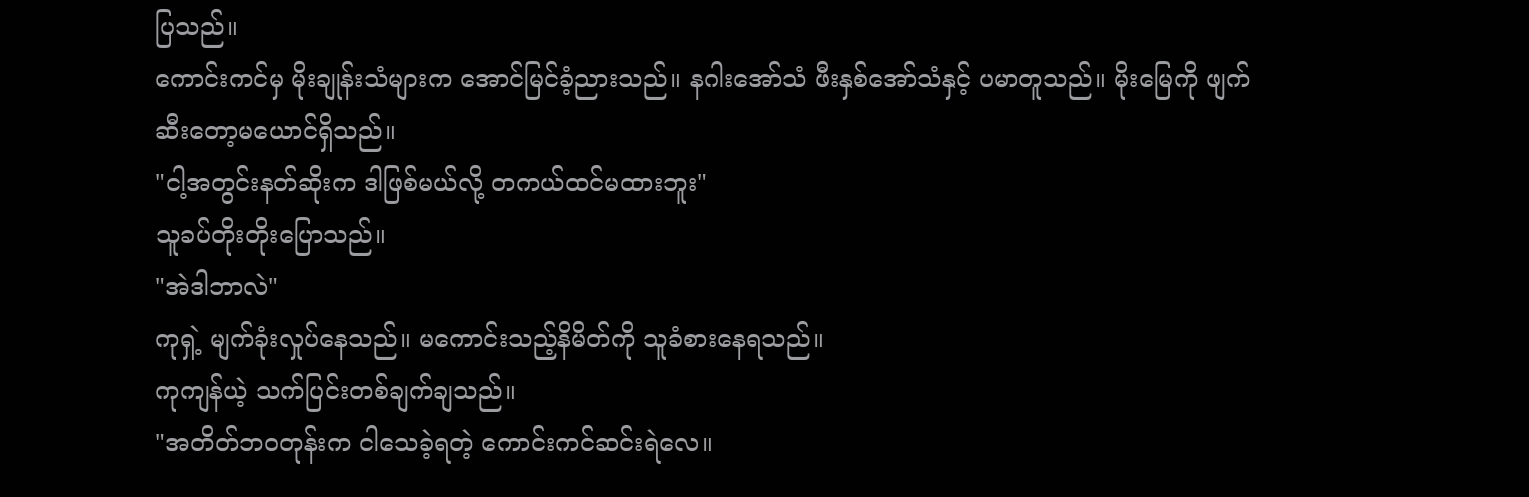ပြသည်။
ကောင်းကင်မှ မိုးချုန်းသံများက အောင်မြင်ခံ့ညားသည်။ နဂါးအော်သံ ဖီးနှစ်အော်သံနှင့် ပမာတူသည်။ မိုးမြေကို ဖျက်ဆီးတော့မယောင်ရှိသည်။
"ငါ့အတွင်းနတ်ဆိုးက ဒါဖြစ်မယ်လို့ တကယ်ထင်မထားဘူး"
သူခပ်တိုးတိုးပြောသည်။
"အဲဒါဘာလဲ"
ကုရှဲ့ မျက်ခုံးလှုပ်နေသည်။ မကောင်းသည့်နိမိတ်ကို သူခံစားနေရသည်။
ကုကျန်ယဲ့ သက်ပြင်းတစ်ချက်ချသည်။
"အတိတ်ဘဝတုန်းက ငါသေခဲ့ရတဲ့ ကောင်းကင်ဆင်းရဲလေ။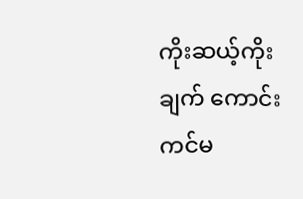ကိုးဆယ့်ကိုးချက် ကောင်းကင်မ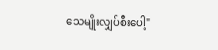သေမျိုးလျှပ်စီးပေါ့"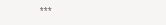***